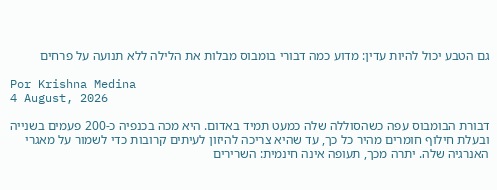גם הטבע יכול להיות עדין: מדוע כמה דבורי בומבוס מבלות את הלילה ללא תנועה על פרחים

Por Krishna Medina
4 August, 2026

דבורת הבומבוס עפה כשהסוללה שלה כמעט תמיד באדום. היא מכה בכנפיה כ-200 פעמים בשנייה ובעלת חילוף חומרים מהיר כל כך, עד שהיא צריכה להיזון לעיתים קרובות כדי לשמור על מאגרי האנרגיה שלה. יתרה מכך, תעופה אינה חינמית: השרירים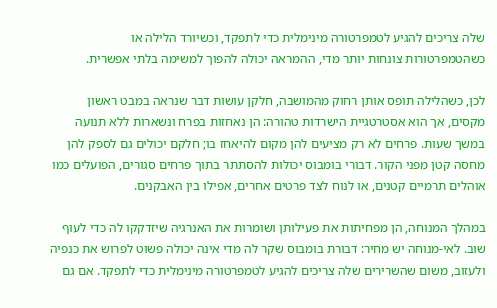שלה צריכים להגיע לטמפרטורה מינימלית כדי לתפקד, וכשיורד הלילה או כשהטמפרטורות צונחות יותר מדי, ההמראה יכולה להפוך למשימה בלתי אפשרית.

לכן, כשהלילה תופס אותן רחוק מהמושבה, חלקן עושות דבר שנראה במבט ראשון מקסים, אך הוא אסטרטגיית הישרדות טהורה: הן נאחזות בפרח ונשארות ללא תנועה במשך שעות. פרחים לא רק מציעים להן מקום להיאחז בו; חלקם יכולים גם לספק להן מחסה קטן מפני הקור. דבורי בומבוס יכולות להסתתר בתוך פרחים סגורים, הפועלים כמו אוהלים תרמיים קטנים, או לנוח לצד פרטים אחרים, אפילו בין האבקנים.

במהלך המנוחה, הן מפחיתות את פעילותן ושומרות את האנרגיה שיזדקקו לה כדי לעוף שוב. לאי-מנוחה יש מחיר: דבורת בומבוס שקר לה מדי אינה יכולה פשוט לפרוש את כנפיה ולעזוב, משום שהשרירים שלה צריכים להגיע לטמפרטורה מינימלית כדי לתפקד. אם גם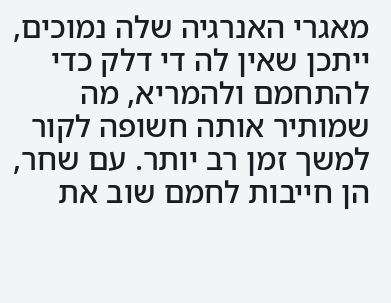מאגרי האנרגיה שלה נמוכים, ייתכן שאין לה די דלק כדי להתחמם ולהמריא, מה שמותיר אותה חשופה לקור למשך זמן רב יותר. עם שחר, הן חייבות לחמם שוב את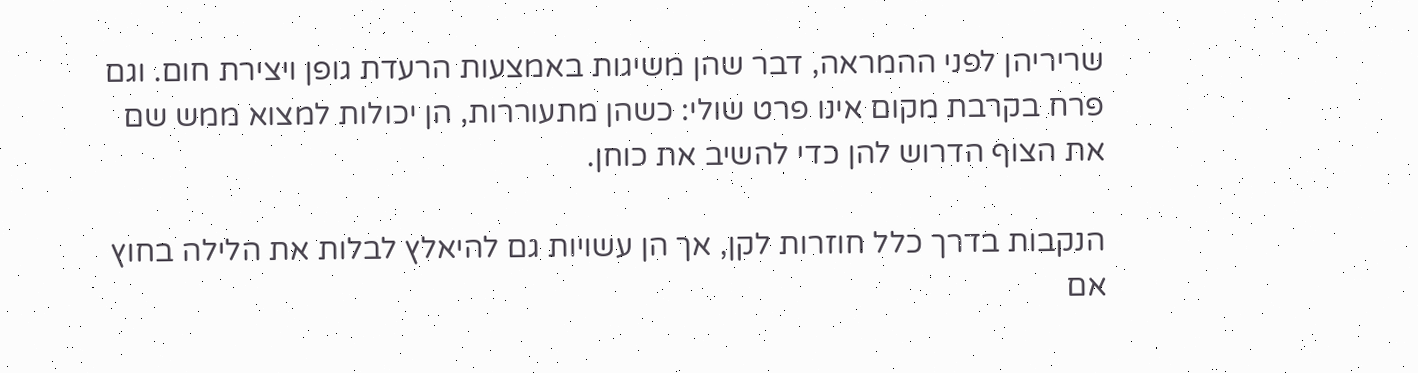שריריהן לפני ההמראה, דבר שהן משיגות באמצעות הרעדת גופן ויצירת חום. וגם פרח בקרבת מקום אינו פרט שולי: כשהן מתעוררות, הן יכולות למצוא ממש שם את הצוף הדרוש להן כדי להשיב את כוחן.

הנקבות בדרך כלל חוזרות לקן, אך הן עשויות גם להיאלץ לבלות את הלילה בחוץ אם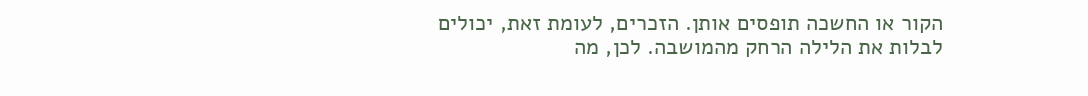הקור או החשכה תופסים אותן. הזכרים, לעומת זאת, יכולים לבלות את הלילה הרחק מהמושבה. לכן, מה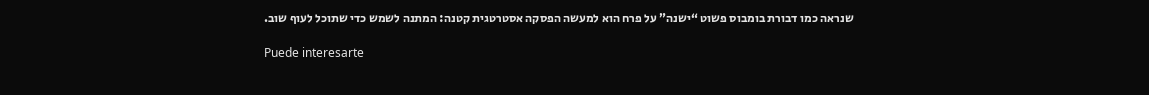שנראה כמו דבורת בומבוס פשוט “ישנה” על פרח הוא למעשה הפסקה אסטרטגית קטנה: המתנה לשמש כדי שתוכל לעוף שוב.

Puede interesarte